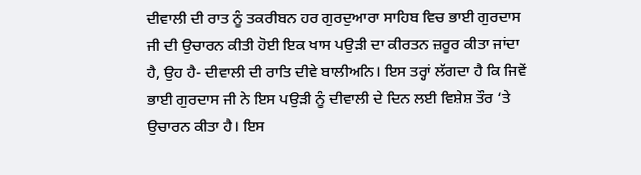ਦੀਵਾਲੀ ਦੀ ਰਾਤ ਨੂੰ ਤਕਰੀਬਨ ਹਰ ਗੁਰਦੁਆਰਾ ਸਾਹਿਬ ਵਿਚ ਭਾਈ ਗੁਰਦਾਸ ਜੀ ਦੀ ਉਚਾਰਨ ਕੀਤੀ ਹੋਈ ਇਕ ਖਾਸ ਪਉੜੀ ਦਾ ਕੀਰਤਨ ਜ਼ਰੂਰ ਕੀਤਾ ਜਾਂਦਾ ਹੈ, ਉਹ ਹੈ- ਦੀਵਾਲੀ ਦੀ ਰਾਤਿ ਦੀਵੇ ਬਾਲੀਅਨਿ। ਇਸ ਤਰ੍ਹਾਂ ਲੱਗਦਾ ਹੈ ਕਿ ਜਿਵੇਂ ਭਾਈ ਗੁਰਦਾਸ ਜੀ ਨੇ ਇਸ ਪਉੜੀ ਨੂੰ ਦੀਵਾਲੀ ਦੇ ਦਿਨ ਲਈ ਵਿਸ਼ੇਸ਼ ਤੌਰ ‘ਤੇ ਉਚਾਰਨ ਕੀਤਾ ਹੈ। ਇਸ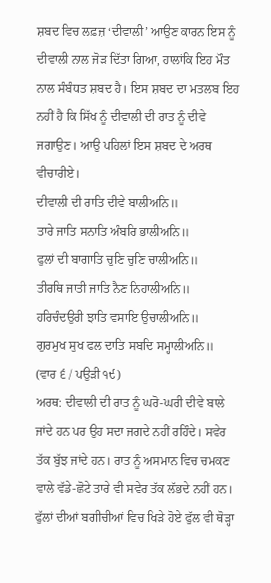ਸ਼ਬਦ ਵਿਚ ਲਫ਼ਜ਼ ‘ਦੀਵਾਲੀ’ ਆਉਣ ਕਾਰਨ ਇਸ ਨੂੰ ਦੀਵਾਲੀ ਨਾਲ ਜੋੜ ਦਿੱਤਾ ਗਿਆ, ਹਾਲਾਂਕਿ ਇਹ ਮੌਤ ਨਾਲ ਸੰਬੰਧਤ ਸ਼ਬਦ ਹੈ। ਇਸ ਸ਼ਬਦ ਦਾ ਮਤਲਬ ਇਹ ਨਹੀਂ ਹੈ ਕਿ ਸਿੱਖ ਨੂੰ ਦੀਵਾਲੀ ਦੀ ਰਾਤ ਨੂੰ ਦੀਵੇ ਜਗਾਉਣ। ਆਉ ਪਹਿਲਾਂ ਇਸ ਸ਼ਬਦ ਦੇ ਅਰਥ ਵੀਚਾਰੀਏ।
ਦੀਵਾਲੀ ਦੀ ਰਾਤਿ ਦੀਵੇ ਬਾਲੀਅਨਿ॥
ਤਾਰੇ ਜਾਤਿ ਸਨਾਤਿ ਅੰਬਰਿ ਭਾਲੀਅਨਿ॥
ਫੁਲਾਂ ਦੀ ਬਾਗਾਤਿ ਚੁਣਿ ਚੁਣਿ ਚਾਲੀਅਨਿ॥
ਤੀਰਥਿ ਜਾਤੀ ਜਾਤਿ ਨੈਣ ਨਿਹਾਲੀਅਨਿ॥
ਹਰਿਚੰਦਉਰੀ ਝਾਤਿ ਵਸਾਇ ਉਚਾਲੀਅਨਿ॥
ਗੁਰਮੁਖ ਸੁਖ ਫਲ ਦਾਤਿ ਸਬਦਿ ਸਮ੍ਹਾਲੀਅਨਿ॥
(ਵਾਰ ੬ / ਪਉੜੀ ੧੯)
ਅਰਥ: ਦੀਵਾਲੀ ਦੀ ਰਾਤ ਨੂੰ ਘਰੋ-ਘਰੀ ਦੀਵੇ ਬਾਲੇ ਜਾਂਦੇ ਹਨ ਪਰ ਉਹ ਸਦਾ ਜਗਦੇ ਨਹੀਂ ਰਹਿੰਦੇ। ਸਵੇਰ ਤੱਕ ਬੁੱਝ ਜਾਂਦੇ ਹਨ। ਰਾਤ ਨੂੰ ਅਸਮਾਨ ਵਿਚ ਚਮਕਣ ਵਾਲੇ ਵੱਡੇ-ਛੋਟੇ ਤਾਰੇ ਵੀ ਸਵੇਰ ਤੱਕ ਲੱਭਦੇ ਨਹੀਂ ਹਨ। ਫੁੱਲਾਂ ਦੀਆਂ ਬਗੀਚੀਆਂ ਵਿਚ ਖਿੜੇ ਹੋਏ ਫੁੱਲ ਵੀ ਥੋੜ੍ਹਾ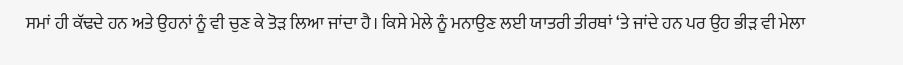ਸਮਾਂ ਹੀ ਕੱਢਦੇ ਹਨ ਅਤੇ ਉਹਨਾਂ ਨੂੰ ਵੀ ਚੁਣ ਕੇ ਤੋੜ ਲਿਆ ਜਾਂਦਾ ਹੈ। ਕਿਸੇ ਮੇਲੇ ਨੂੰ ਮਨਾਉਣ ਲਈ ਯਾਤਰੀ ਤੀਰਥਾਂ ‘ਤੇ ਜਾਂਦੇ ਹਨ ਪਰ ਉਹ ਭੀੜ ਵੀ ਮੇਲਾ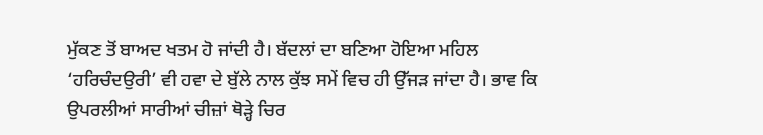ਮੁੱਕਣ ਤੋਂ ਬਾਅਦ ਖਤਮ ਹੋ ਜਾਂਦੀ ਹੈ। ਬੱਦਲਾਂ ਦਾ ਬਣਿਆ ਹੋਇਆ ਮਹਿਲ ‘ਹਰਿਚੰਦਉਰੀ’ ਵੀ ਹਵਾ ਦੇ ਬੁੱਲੇ ਨਾਲ ਕੁੱਝ ਸਮੇਂ ਵਿਚ ਹੀ ਉੱਜੜ ਜਾਂਦਾ ਹੈ। ਭਾਵ ਕਿ ਉਪਰਲੀਆਂ ਸਾਰੀਆਂ ਚੀਜ਼ਾਂ ਥੋੜ੍ਹੇ ਚਿਰ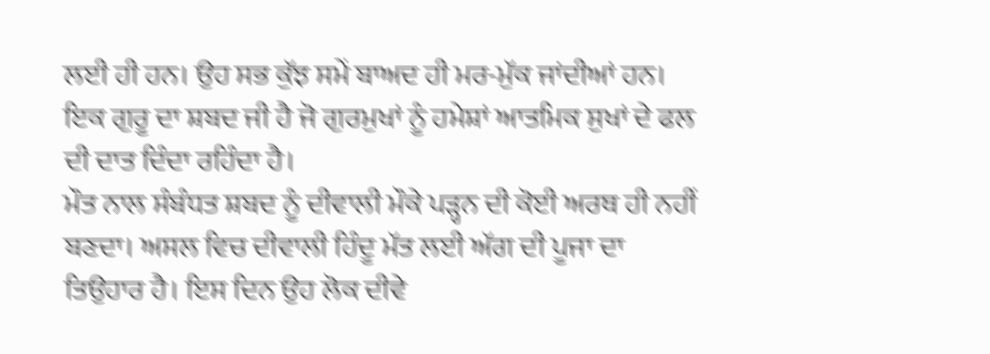ਲਈ ਹੀ ਹਨ। ਉਹ ਸਭ ਕੁੱਝ ਸਮੇਂ ਬਾਅਦ ਹੀ ਮਰ-ਮੁੱਕ ਜਾਂਦੀਆਂ ਹਨ। ਇਕ ਗੁਰੂ ਦਾ ਸ਼ਬਦ ਜੀ ਹੈ ਜੋ ਗੁਰਮੁਖਾਂ ਨੂੰ ਹਮੇਸ਼ਾਂ ਆਤਮਿਕ ਸੁਖਾਂ ਦੇ ਫਲ ਦੀ ਦਾਤ ਦਿੰਦਾ ਰਹਿੰਦਾ ਹੈ।
ਮੌਤ ਨਾਲ ਸੰਬੰਧਤ ਸ਼ਬਦ ਨੂੰ ਦੀਵਾਲੀ ਮੌਕੇ ਪੜ੍ਹਨ ਦੀ ਕੋਈ ਅਰਥ ਹੀ ਨਹੀਂ ਬਣਦਾ। ਅਸਲ ਵਿਚ ਦੀਵਾਲੀ ਹਿੰਦੂ ਮੱਤ ਲਈ ਅੱਗ ਦੀ ਪੂਜਾ ਦਾ ਤਿਉਹਾਰ ਹੈ। ਇਸ ਦਿਨ ਉਹ ਲੋਕ ਦੀਵੇ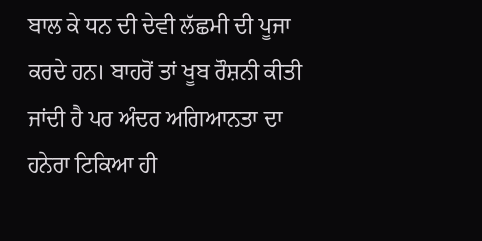ਬਾਲ ਕੇ ਧਨ ਦੀ ਦੇਵੀ ਲੱਛਮੀ ਦੀ ਪੂਜਾ ਕਰਦੇ ਹਨ। ਬਾਹਰੋਂ ਤਾਂ ਖੂਬ ਰੌਸ਼ਨੀ ਕੀਤੀ ਜਾਂਦੀ ਹੈ ਪਰ ਅੰਦਰ ਅਗਿਆਨਤਾ ਦਾ ਹਨੇਰਾ ਟਿਕਿਆ ਹੀ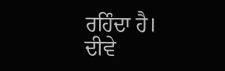ਰਹਿੰਦਾ ਹੈ। ਦੀਵੇ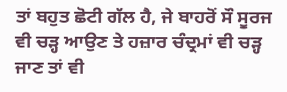ਤਾਂ ਬਹੁਤ ਛੋਟੀ ਗੱਲ ਹੈ, ਜੇ ਬਾਹਰੋਂ ਸੌ ਸੂਰਜ ਵੀ ਚੜ੍ਹ ਆਉਣ ਤੇ ਹਜ਼ਾਰ ਚੰਦ੍ਰਮਾਂ ਵੀ ਚੜ੍ਹ ਜਾਣ ਤਾਂ ਵੀ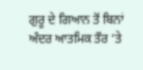ਗੁਰੂ ਦੇ ਗਿਆਨ ਤੋਂ ਬਿਨਾਂ ਅੰਦਰ ਆਤਮਿਕ ਤੌਰ ‘ਤੇ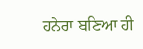ਹਨੇਰਾ ਬਣਿਆ ਹੀ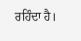ਰਹਿੰਦਾ ਹੈ।